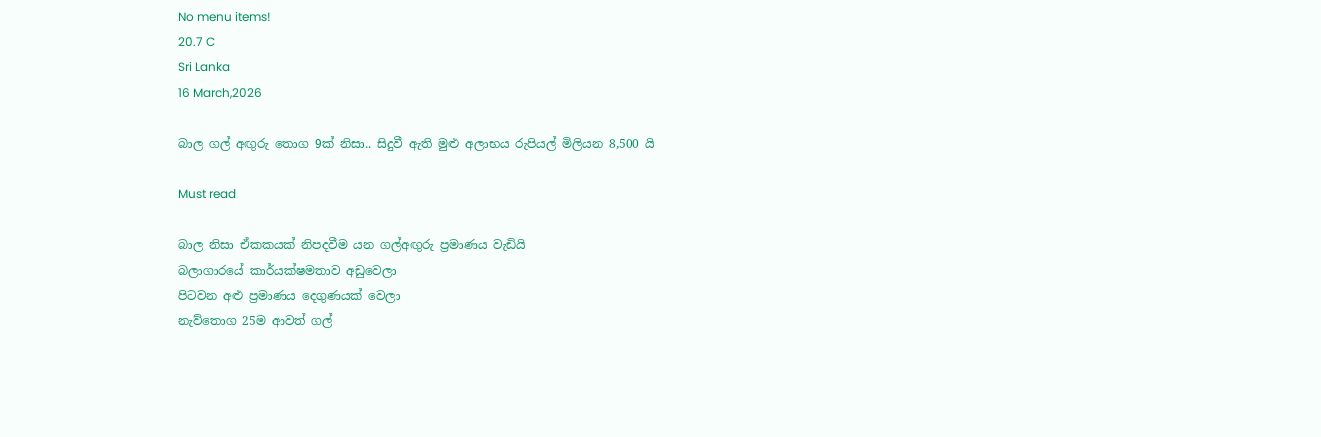No menu items!
20.7 C
Sri Lanka
16 March,2026

බාල ගල් අඟුරු තොග 9ක් නිසා.. සිදුවී ඇති මුළු අලාභය රුපියල් මිලියන 8,500 යි

Must read

බාල නිසා ඒකකයක් නිපදවීම යන ගල්අඟුරු ප්‍රමාණය වැඩියි
බලාගාරයේ කාර්යක්ෂමතාව අඩුවෙලා
පිටවන අළු ප්‍රමාණය දෙගුණයක් වෙලා
නැව්තොග 25ම ආවත් ගල්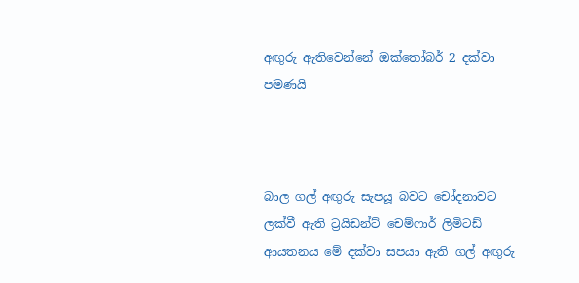අඟුරු ඇතිවෙන්නේ ඔක්තෝබර් 2 දක්වා පමණයි



බාල ගල් අඟුරු සැපයූ බවට චෝදනාවට ලක්වී ඇති ට්‍රයිඩන්ට් චෙම්ෆාර් ලිමිටඩ් ආයතනය මේ දක්වා සපයා ඇති ගල් අඟුරු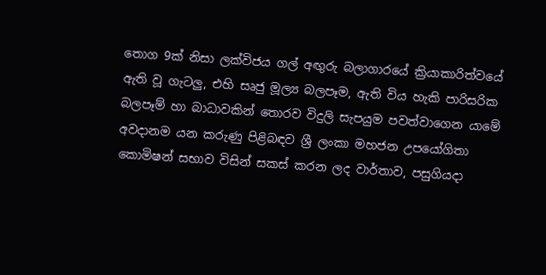තොග 9ක් නිසා ලක්විජය ගල් අඟුරු බලාගාරයේ ක්‍රියාකාරිත්වයේ ඇති වූ ගැටලු, එහි සෘජු මූල්‍ය බලපෑම, ඇති විය හැකි පාරිසරික බලපෑම් හා බාධාවකින් තොරව විදුලි සැපයුම පවත්වාගෙන යාමේ අවදානම යන කරුණු පිළිබඳව ශ්‍රී ලංකා මහජන උපයෝගිතා කොමිෂන් සභාව විසින් සකස් කරන ලද වාර්තාව, පසුගියදා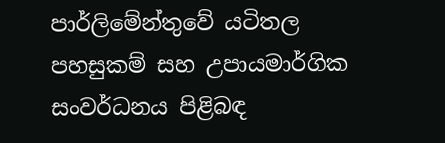පාර්ලිමේන්තුවේ යටිතල පහසුකම් සහ උපායමාර්ගික සංවර්ධනය පිළිබඳ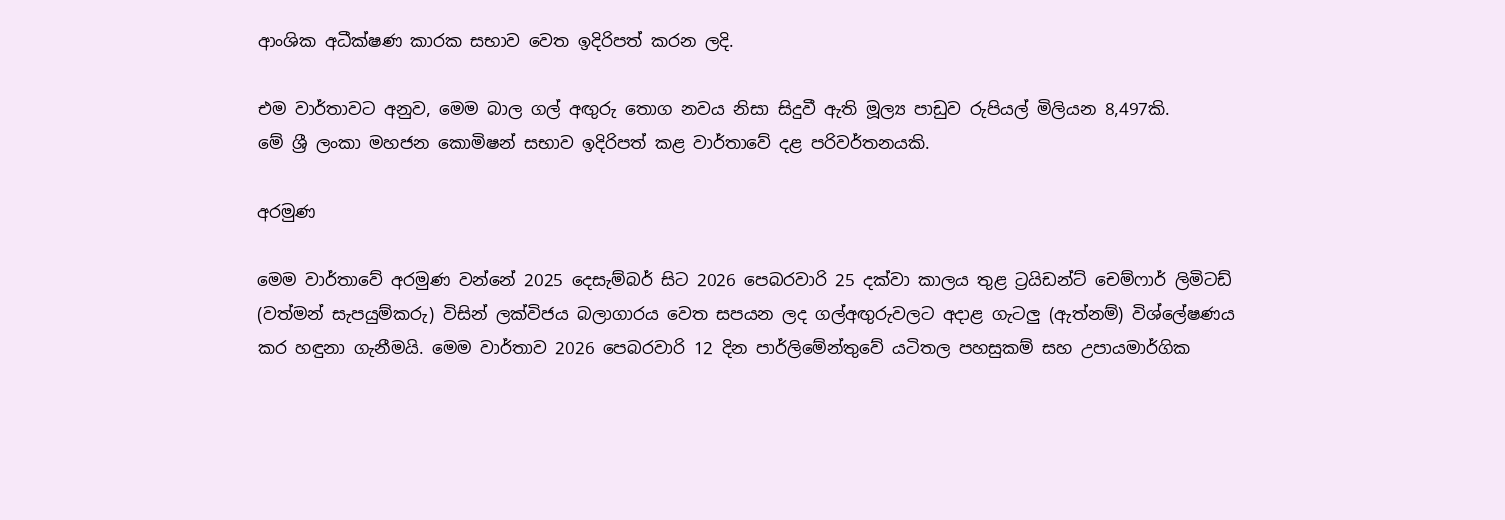ආංශික අධීක්ෂණ කාරක සභාව වෙත ඉදිරිපත් කරන ලදි.

එම වාර්තාවට අනුව, මෙම බාල ගල් අඟුරු තොග නවය නිසා සිදුවී ඇති මූල්‍ය පාඩුව රුපියල් මිලියන 8,497කි.
මේ ශ්‍රී ලංකා මහජන කොමිෂන් සභාව ඉදිරිපත් කළ වාර්තාවේ දළ පරිවර්තනයකි.

අරමුණ

මෙම වාර්තාවේ අරමුණ වන්නේ 2025 දෙසැම්බර් සිට 2026 පෙබරවාරි 25 දක්වා කාලය තුළ ට්‍රයිඩන්ට් චෙම්ෆාර් ලිමිටඩ් (වත්මන් සැපයුම්කරු) විසින් ලක්විජය බලාගාරය වෙත සපයන ලද ගල්අඟු‍රුවලට අදාළ ගැටලු‍ (ඇත්නම්) විශ්ලේෂණය කර හඳුනා ගැනීමයි. මෙම වාර්තාව 2026 පෙබරවාරි 12 දින පාර්ලිමේන්තුවේ යටිතල පහසුකම් සහ උපායමාර්ගික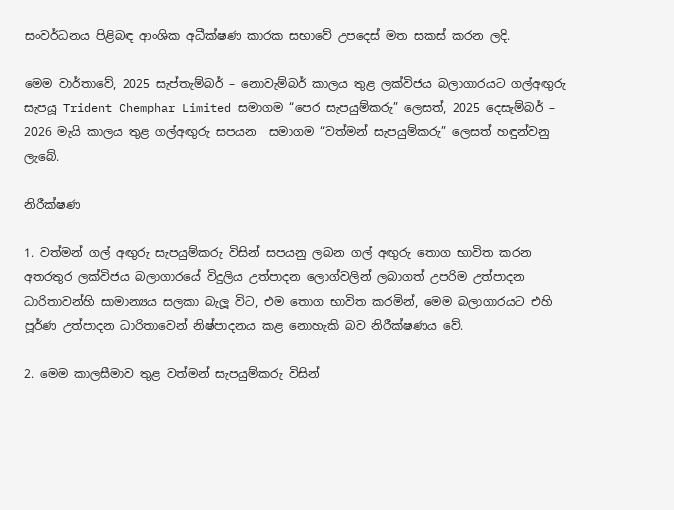සංවර්ධනය පිළිබඳ ආංශික අධීක්ෂණ කාරක සභාවේ උපදෙස් මත සකස් කරන ලදි.

මෙම වාර්තාවේ, 2025 සැප්තැම්බර් – නොවැම්බර් කාලය තුළ ලක්විජය බලාගාරයට ගල්අඟු‍රු සැපයූ Trident Chemphar Limited සමාගම “පෙර සැපයුම්කරු” ලෙසත්, 2025 දෙසැම්බර් – 2026 මැයි කාලය තුළ ගල්අඟු‍රු සපයන  සමාගම “වත්මන් සැපයුම්කරු” ලෙසත් හඳුන්වනු ලැබේ.

නිරීක්ෂණ

1. වත්මන් ගල් අඟු‍රු සැපයුම්කරු විසින් සපයනු ලබන ගල් අඟු‍රු තොග භාවිත කරන අතරතුර ලක්විජය බලාගාරයේ විදුලිය උත්පාදන ලොග්වලින් ලබාගත් උපරිම උත්පාදන ධාරිතාවන්හි සාමාන්‍යය සලකා බැලූ විට, එම තොග භාවිත කරමින්, මෙම බලාගාරයට එහි පූර්ණ උත්පාදන ධාරිතාවෙන් නිෂ්පාදනය කළ නොහැකි බව නිරීක්ෂණය වේ.

2. මෙම කාලසීමාව තුළ වත්මන් සැපයුම්කරු විසින්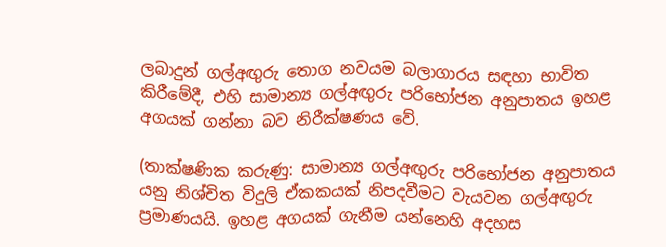ලබාදුන් ගල්අඟු‍රු තොග නවයම බලාගාරය සඳහා භාවිත කිරීමේදී, එහි සාමාන්‍ය ගල්අඟු‍රු පරිභෝජන අනුපාතය ඉහළ අගයක් ගන්නා බව නිරීක්ෂණය වේ.

(තාක්ෂණික කරුණු: සාමාන්‍ය ගල්අඟු‍රු පරිභෝජන අනුපාතය යනු නිශ්චිත විදුලි ඒකකයක් නිපදවීමට වැයවන ගල්අඟු‍රු ප්‍රමාණයයි. ඉහළ අගයක් ගැනීම යන්නෙහි අදහස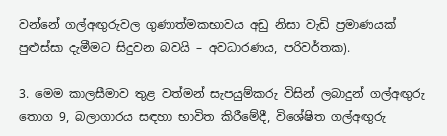වන්නේ ගල්අඟු‍රුවල ගුණාත්මකභාවය අඩු නිසා වැඩි ප්‍රමාණයක් පුළුස්සා දැමීමට සිදුවන බවයි – අවධාරණය, පරිවර්තක).

3. මෙම කාලසීමාව තුළ වත්මන් සැපයුම්කරු විසින් ලබාදුන් ගල්අඟු‍රු තොග 9, බලාගාරය සඳහා භාවිත කිරීමේදී, විශේෂිත ගල්අඟු‍රු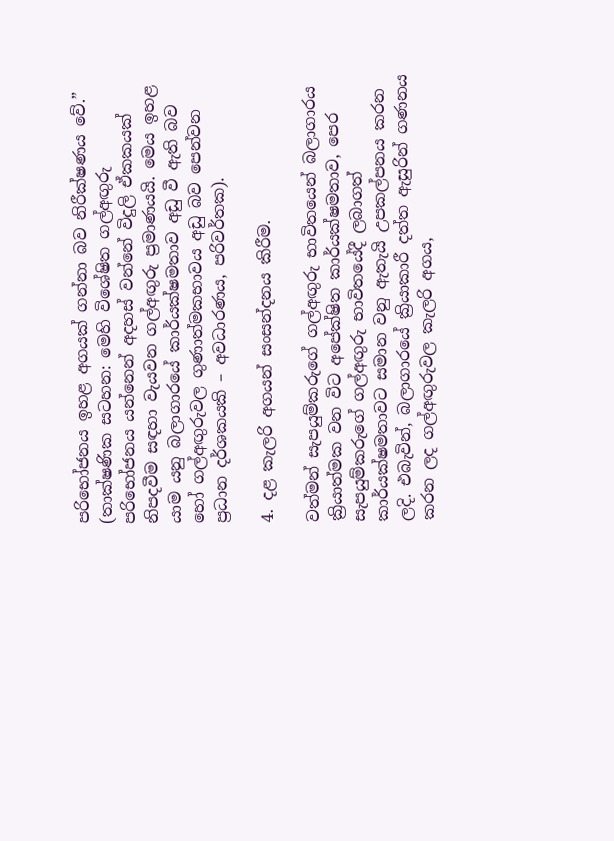පරිභෝජනය ඉහළ අගයක් ගන්නා බව නිරීක්ෂණය වේ.”
(තාක්ෂණික සටහන: මෙහි විශේෂිත ගල්අඟුරු පරිභෝජනය යන්නෙන් අදහස් වන්නේ විදුලි ඒකකයක් නිපදවීම සඳහා වැයවන ගල්අඟු‍රු ප්‍රමාණයයි. මෙය ඉහළ යාම යනු බලාගාරයේ කාර්යක්ෂමතාව අඩු වී ඇති බව හෝ ගල්අඟු‍රුවල ගුණාත්මකභාවය අඩු බව පෙන්වන ප්‍රධාන දර්ශකයකි – අවධාරණය, පරිවර්තක).

4. දළ කැලරි අගයන් සංසන්දනය කිරීම.

වත්මන් සැපයුම්කරුගේ ගල්අඟුරු භාවිතයෙන් බලාගාරය ක්‍රියාත්මක වන විට අපේක්ෂිත කාර්යක්ෂමතාව, පෙර සැපයුම්කරුගේ ගල්අඟුරු භාවිතයේදී ලබාගත් කාර්යක්ෂමතාවට සමාන වනු ඇතැයි උපකල්පනය කරන ලදි. එබැවින්, බලාගාරයේ ක්‍රියාකාරී දත්ත ඇසුරින් ගණනය කරන ලද ගල්අඟුරුවල කැලරි අගය,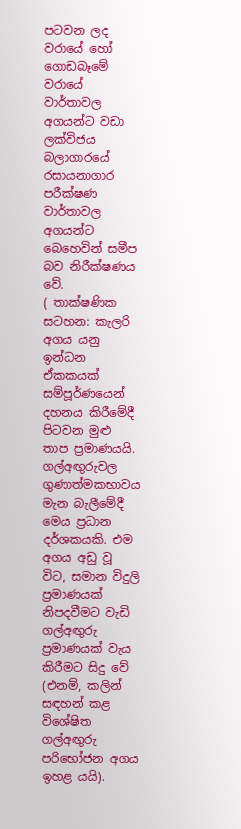පටවන ලද වරායේ හෝ ගොඩබෑමේ වරායේ වාර්තාවල අගයන්ට වඩා ලක්විජය බලාගාරයේ රසායනාගාර පරීක්ෂණ වාර්තාවල අගයන්ට බෙහෙවින් සමීප බව නිරීක්ෂණය වේ.
( තාක්ෂණික සටහන: කැලරි අගය යනු ඉන්ධන ඒකකයක් සම්පූර්ණයෙන් දහනය කිරීමේදී පිටවන මුළු තාප ප්‍රමාණයයි. ගල්අඟු‍රුවල ගුණාත්මකභාවය මැන බැලීමේදී මෙය ප්‍රධාන දර්ශකයකි. එම අගය අඩු වූ විට, සමාන විදුලි ප්‍රමාණයක් නිපදවීමට වැඩි ගල්අඟු‍රු ප්‍රමාණයක් වැය කිරීමට සිදු වේ (එනම්, කලින් සඳහන් කළ විශේෂිත ගල්අඟුරු පරිභෝජන අගය ඉහළ යයි).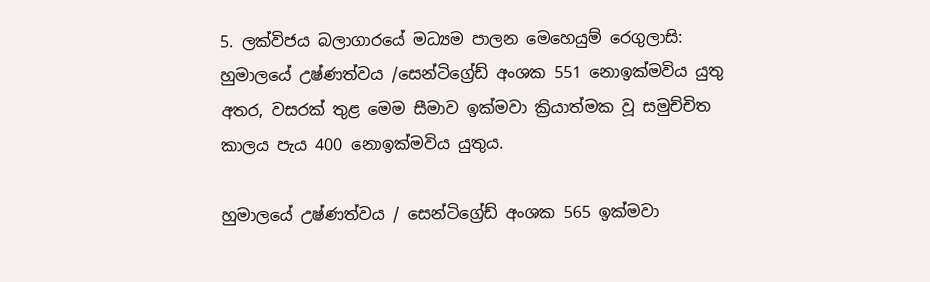5. ලක්විජය බලාගාරයේ මධ්‍යම පාලන මෙහෙයුම් රෙගුලාසි:  හුමාලයේ උෂ්ණත්වය /සෙන්ටිග්‍රේඩ් අංශක 551 නොඉක්මවිය යුතු අතර, වසරක් තුළ මෙම සීමාව ඉක්මවා ක්‍රියාත්මක වූ සමුච්චිත කාලය පැය 400 නොඉක්මවිය යුතුය.

හුමාලයේ උෂ්ණත්වය / සෙන්ටිග්‍රේඩ් අංශක 565 ඉක්මවා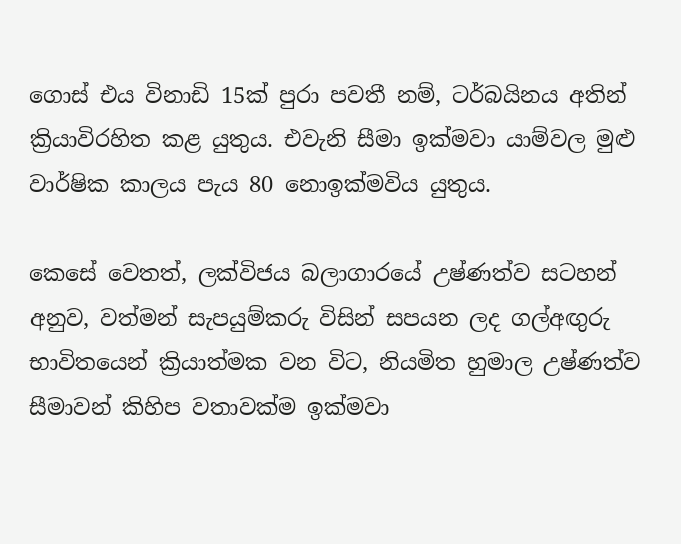ගොස් එය විනාඩි 15ක් පුරා පවතී නම්, ටර්බයිනය අතින්  ක්‍රියාවිරහිත කළ යුතුය. එවැනි සීමා ඉක්මවා යාම්වල මුළු වාර්ෂික කාලය පැය 80 නොඉක්මවිය යුතුය.

කෙසේ වෙතත්, ලක්විජය බලාගාරයේ උෂ්ණත්ව සටහන් අනුව, වත්මන් සැපයුම්කරු විසින් සපයන ලද ගල්අඟු‍රු භාවිතයෙන් ක්‍රියාත්මක වන විට, නියමිත හුමාල උෂ්ණත්ව සීමාවන් කිහිප වතාවක්ම ඉක්මවා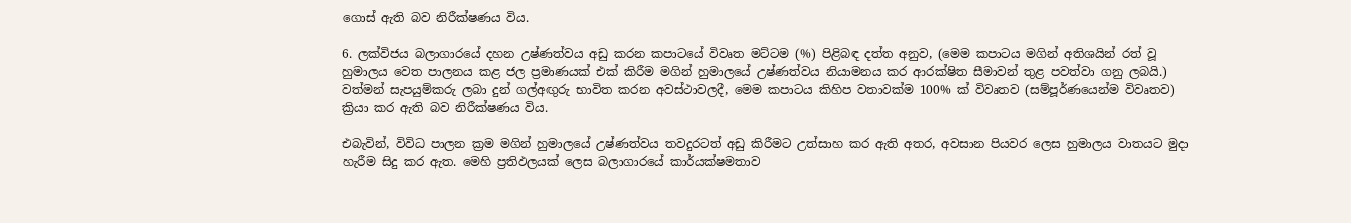ගොස් ඇති බව නිරීක්ෂණය විය.

6. ලක්විජය බලාගාරයේ දහන උෂ්ණත්වය අඩු කරන කපාටයේ විවෘත මට්ටම (%) පිළිබඳ දත්ත අනුව, (මෙම කපාටය මගින් අතිශයින් රත් වූ හුමාලය වෙත පාලනය කළ ජල ප්‍රමාණයක් එක් කිරීම මගින් හුමාලයේ උෂ්ණත්වය නියාමනය කර ආරක්ෂිත සීමාවන් තුළ පවත්වා ගනු ලබයි.) වත්මන් සැපයුම්කරු ලබා දුන් ගල්අඟු‍රු භාවිත කරන අවස්ථාවලදී, මෙම කපාටය කිහිප වතාවක්ම 100% ක් විවෘතව (සම්පූර්ණයෙන්ම විවෘතව) ක්‍රියා කර ඇති බව නිරීක්ෂණය විය.

එබැවින්, විවිධ පාලන ක්‍රම මගින් හුමාලයේ උෂ්ණත්වය තවදුරටත් අඩු කිරීමට උත්සාහ කර ඇති අතර, අවසාන පියවර ලෙස හුමාලය වාතයට මුදා හැරීම සිදු කර ඇත. මෙහි ප්‍රතිඵලයක් ලෙස බලාගාරයේ කාර්යක්ෂමතාව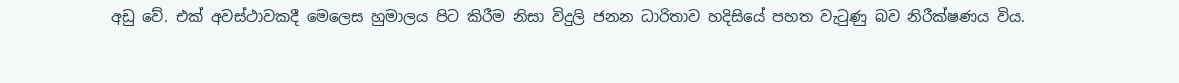අඩු වේ. එක් අවස්ථාවකදී මෙලෙස හුමාලය පිට කිරීම නිසා විදුලි ජනන ධාරිතාව හදිසියේ පහත වැටුණු බව නිරීක්ෂණය විය.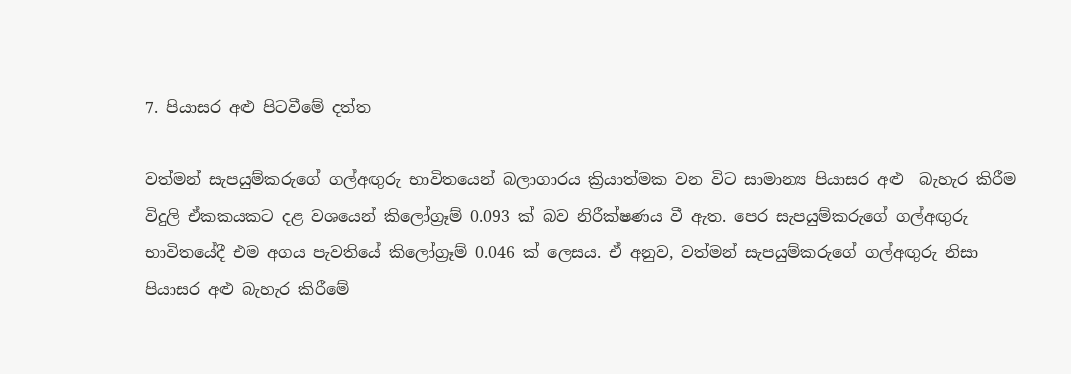7. පියාසර අළු පිටවීමේ දත්ත

වත්මන් සැපයුම්කරුගේ ගල්අඟු‍රු භාවිතයෙන් බලාගාරය ක්‍රියාත්මක වන විට සාමාන්‍ය පියාසර අළු  බැහැර කිරීම විදුලි ඒකකයකට දළ වශයෙන් කිලෝග්‍රෑම් 0.093 ක් බව නිරීක්ෂණය වී ඇත. පෙර සැපයුම්කරුගේ ගල්අඟු‍රු භාවිතයේදී එම අගය පැවතියේ කිලෝග්‍රෑම් 0.046 ක් ලෙසය. ඒ අනුව, වත්මන් සැපයුම්කරුගේ ගල්අඟු‍රු නිසා පියාසර අළු බැහැර කිරීමේ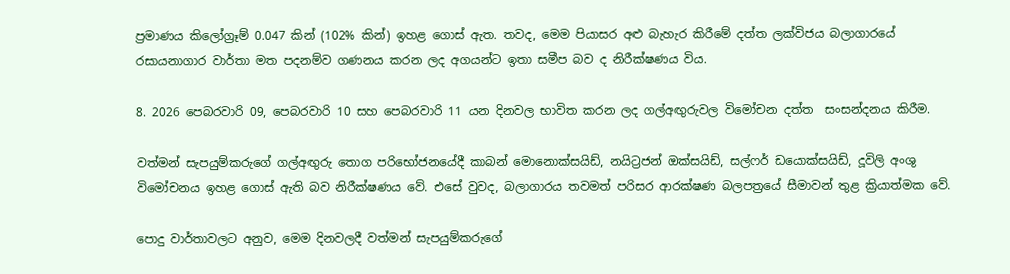ප්‍රමාණය කිලෝග්‍රෑම් 0.047 කින් (102% කින්) ඉහළ ගොස් ඇත. තවද, මෙම පියාසර අළු බැහැර කිරීමේ දත්ත ලක්විජය බලාගාරයේ රසායනාගාර වාර්තා මත පදනම්ව ගණනය කරන ලද අගයන්ට ඉතා සමීප බව ද නිරීක්ෂණය විය.

8. 2026 පෙබරවාරි 09, පෙබරවාරි 10 සහ පෙබරවාරි 11 යන දිනවල භාවිත කරන ලද ගල්අඟු‍රුවල විමෝචන දත්ත  සංසන්දනය කිරීම.

වත්මන් සැපයුම්කරුගේ ගල්අඟුරු තොග පරිභෝජනයේදී කාබන් මොනොක්සයිඩ්, නයිට්‍රජන් ඔක්සයිඩ්, සල්ෆර් ඩයොක්සයිඩ්, දූවිලි අංශු විමෝචනය ඉහළ ගොස් ඇති බව නිරීක්ෂණය වේ. එසේ වුවද, බලාගාරය තවමත් පරිසර ආරක්ෂණ බලපත්‍රයේ සීමාවන් තුළ ක්‍රියාත්මක වේ.

පොදු වාර්තාවලට අනුව, මෙම දිනවලදී වත්මන් සැපයුම්කරුගේ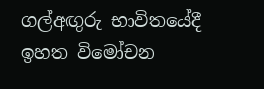ගල්අඟුරු භාවිතයේදී ඉහත විමෝචන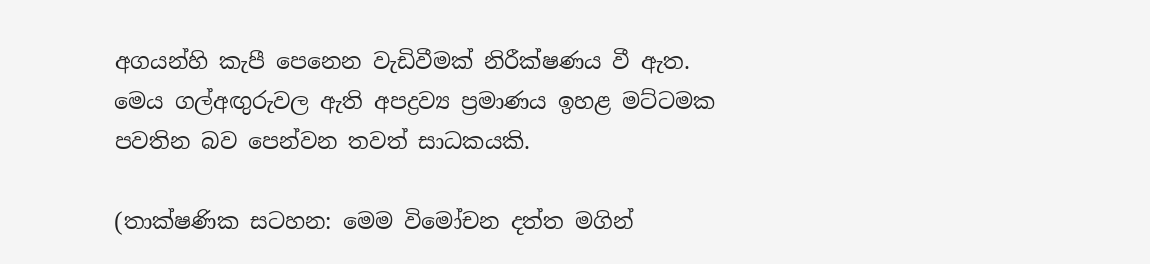අගයන්හි කැපී පෙනෙන වැඩිවීමක් නිරීක්ෂණය වී ඇත. මෙය ගල්අඟුරුවල ඇති අපද්‍රව්‍ය ප්‍රමාණය ඉහළ මට්ටමක පවතින බව පෙන්වන තවත් සාධකයකි.

(තාක්ෂණික සටහන: මෙම විමෝචන දත්ත මගින්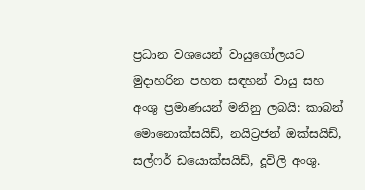ප්‍රධාන වශයෙන් වායුගෝලයට මුදාහරින පහත සඳහන් වායු සහ අංශු ප්‍රමාණයන් මනිනු ලබයි: කාබන් මොනොක්සයිඩ්, නයිට්‍රජන් ඔක්සයිඩ්, සල්ෆර් ඩයොක්සයිඩ්, දූවිලි අංශු.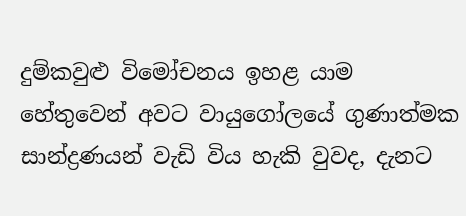දුම්කවුළු විමෝචනය ඉහළ යාම හේතුවෙන් අවට වායුගෝලයේ ගුණාත්මක  සාන්ද්‍රණයන් වැඩි විය හැකි වුවද, දැනට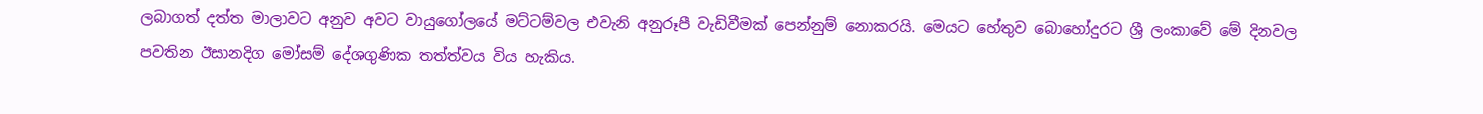ලබාගත් දත්ත මාලාවට අනුව අවට වායුගෝලයේ මට්ටම්වල එවැනි අනුරූපී වැඩිවීමක් පෙන්නුම් නොකරයි. මෙයට හේතුව බොහෝදුරට ශ්‍රී ලංකාවේ මේ දිනවල පවතින ඊසානදිග මෝසම් දේශගුණික තත්ත්වය විය හැකිය.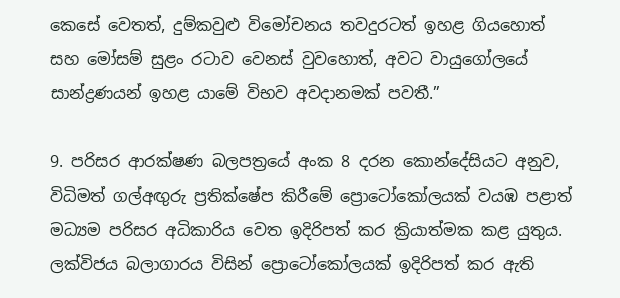කෙසේ වෙතත්, දුම්කවුළු විමෝචනය තවදුරටත් ඉහළ ගියහොත් සහ මෝසම් සුළං රටාව වෙනස් වුවහොත්, අවට වායුගෝලයේ සාන්ද්‍රණයන් ඉහළ යාමේ විභව අවදානමක් පවතී.”

9. පරිසර ආරක්ෂණ බලපත්‍රයේ අංක 8 දරන කොන්දේසියට අනුව, විධිමත් ගල්අඟු‍රු ප්‍රතික්ෂේප කිරීමේ ප්‍රොටෝකෝලයක් වයඹ පළාත් මධ්‍යම පරිසර අධිකාරිය වෙත ඉදිරිපත් කර ක්‍රියාත්මක කළ යුතුය. ලක්විජය බලාගාරය විසින් ප්‍රොටෝකෝලයක් ඉදිරිපත් කර ඇති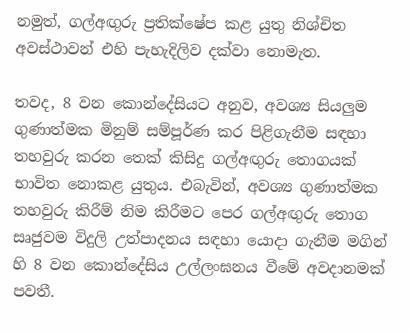නමුත්, ගල්අඟු‍රු ප්‍රතික්ෂේප කළ යුතු නිශ්චිත අවස්ථාවන් එහි පැහැදිලිව දක්වා නොමැත.

තවද, 8 වන කොන්දේසියට අනුව, අවශ්‍ය සියලු‍ම ගුණාත්මක මිනුම් සම්පූර්ණ කර පිළිගැනීම සඳහා තහවුරු කරන තෙක් කිසිදු ගල්අඟු‍රු තොගයක් භාවිත නොකළ යුතුය. එබැවින්, අවශ්‍ය ගුණාත්මක තහවුරු කිරීම් නිම කිරීමට පෙර ගල්අඟු‍රු තොග සෘජුවම විදුලි උත්පාදනය සඳහා යොදා ගැනීම මගින් හි 8 වන කොන්දේසිය උල්ලංඝනය වීමේ අවදානමක් පවතී.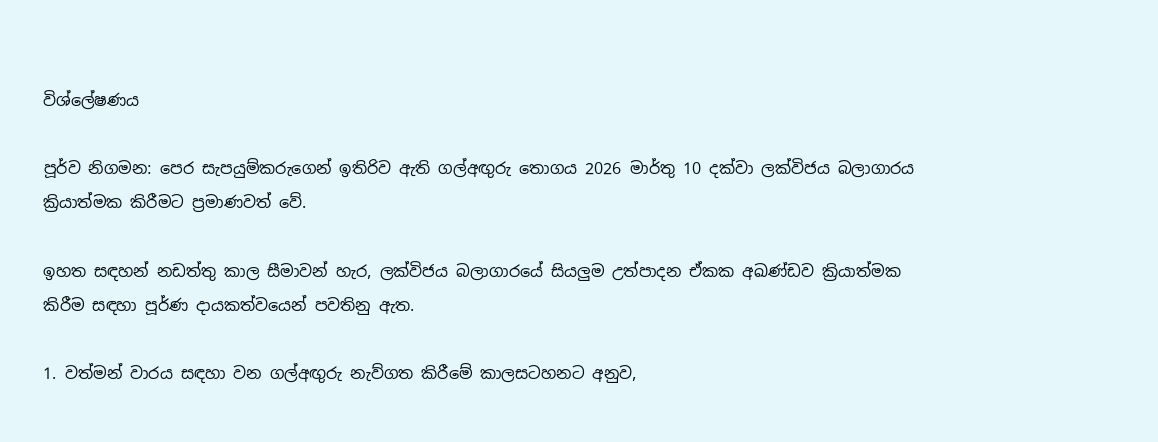විශ්ලේෂණය

පූර්ව නිගමන: පෙර සැපයුම්කරුගෙන් ඉතිරිව ඇති ගල්අඟු‍රු තොගය 2026 මාර්තු 10 දක්වා ලක්විජය බලාගාරය ක්‍රියාත්මක කිරීමට ප්‍රමාණවත් වේ.

ඉහත සඳහන් නඩත්තු කාල සීමාවන් හැර, ලක්විජය බලාගාරයේ සියලු‍ම උත්පාදන ඒකක අඛණ්ඩව ක්‍රියාත්මක කිරීම සඳහා පූර්ණ දායකත්වයෙන් පවතිනු ඇත.

1. වත්මන් වාරය සඳහා වන ගල්අඟු‍රු නැව්ගත කිරීමේ කාලසටහනට අනුව,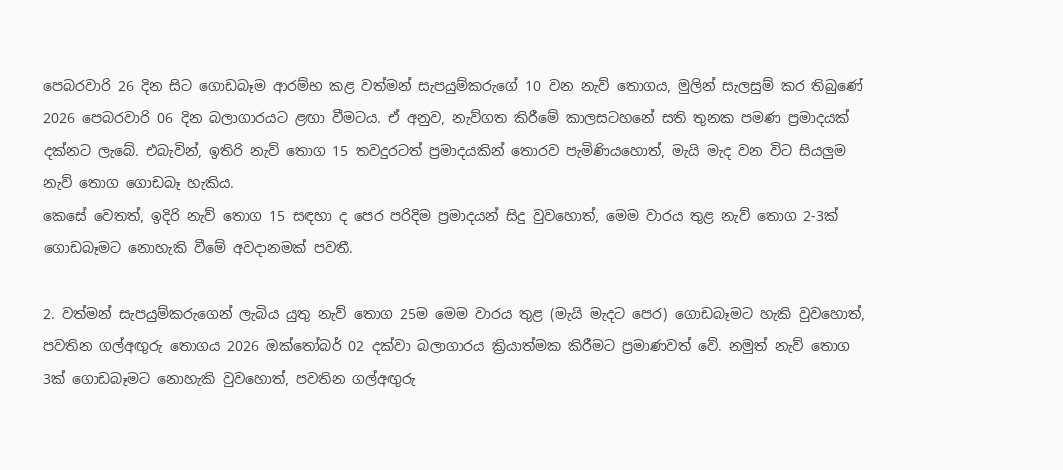පෙබරවාරි 26 දින සිට ගොඩබෑම ආරම්භ කළ වත්මන් සැපයුම්කරුගේ 10 වන නැව් තොගය, මුලින් සැලසුම් කර තිබුණේ 2026 පෙබරවාරි 06 දින බලාගාරයට ළඟා වීමටය. ඒ අනුව, නැව්ගත කිරීමේ කාලසටහනේ සති තුනක පමණ ප්‍රමාදයක් දක්නට ලැබේ. එබැවින්, ඉතිරි නැව් තොග 15 තවදුරටත් ප්‍රමාදයකින් තොරව පැමිණියහොත්, මැයි මැද වන විට සියලු‍ම නැව් තොග ගොඩබෑ හැකිය.
කෙසේ වෙතත්, ඉදිරි නැව් තොග 15 සඳහා ද පෙර පරිදිම ප්‍රමාදයන් සිදු වුවහොත්, මෙම වාරය තුළ නැව් තොග 2-3ක් ගොඩබෑමට නොහැකි වීමේ අවදානමක් පවතී.

2. වත්මන් සැපයුම්කරුගෙන් ලැබිය යුතු නැව් තොග 25ම මෙම වාරය තුළ (මැයි මැදට පෙර) ගොඩබෑමට හැකි වුවහොත්, පවතින ගල්අඟු‍රු තොගය 2026 ඔක්තෝබර් 02 දක්වා බලාගාරය ක්‍රියාත්මක කිරීමට ප්‍රමාණවත් වේ. නමුත් නැව් තොග 3ක් ගොඩබෑමට නොහැකි වුවහොත්, පවතින ගල්අඟු‍රු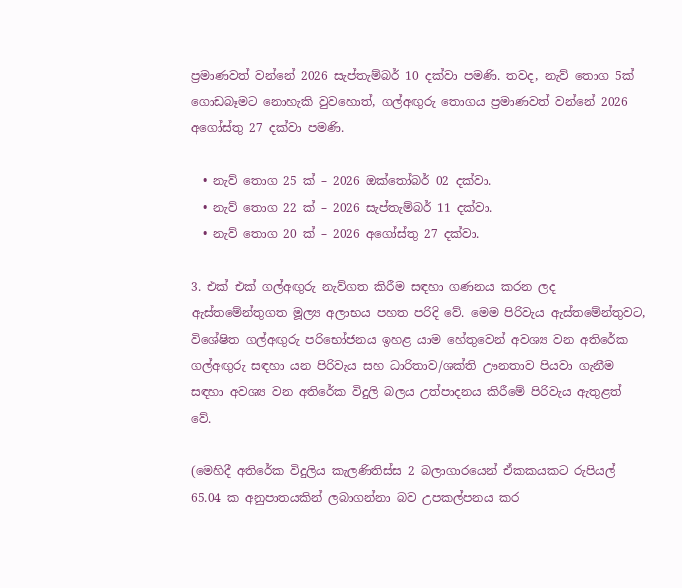ප්‍රමාණවත් වන්නේ 2026 සැප්තැම්බර් 10 දක්වා පමණි. තවද, නැව් තොග 5ක් ගොඩබෑමට නොහැකි වුවහොත්, ගල්අඟු‍රු තොගය ප්‍රමාණවත් වන්නේ 2026 අගෝස්තු 27 දක්වා පමණි.

  • නැව් තොග 25 ක් – 2026 ඔක්තෝබර් 02 දක්වා.
  • නැව් තොග 22 ක් – 2026 සැප්තැම්බර් 11 දක්වා.
  • නැව් තොග 20 ක් – 2026 අගෝස්තු 27 දක්වා.

3. එක් එක් ගල්අඟු‍රු නැව්ගත කිරීම සඳහා ගණනය කරන ලද ඇස්තමේන්තුගත මූල්‍ය අලාභය පහත පරිදි වේ. මෙම පිරිවැය ඇස්තමේන්තුවට, විශේෂිත ගල්අඟු‍රු පරිභෝජනය ඉහළ යාම හේතුවෙන් අවශ්‍ය වන අතිරේක ගල්අඟු‍රු සඳහා යන පිරිවැය සහ ධාරිතාව/ශක්ති ඌනතාව පියවා ගැනීම සඳහා අවශ්‍ය වන අතිරේක විදුලි බලය උත්පාදනය කිරීමේ පිරිවැය ඇතුළත් වේ.

(මෙහිදී අතිරේක විදුලිය කැලණිතිස්ස 2 බලාගාරයෙන් ඒකකයකට රුපියල් 65.04 ක අනුපාතයකින් ලබාගන්නා බව උපකල්පනය කර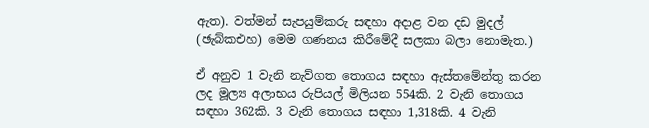ඇත). වත්මන් සැපයුම්කරු සඳහා අදාළ වන දඩ මුදල් (ඡැබ්කඑහ) මෙම ගණනය කිරීමේදී සලකා බලා නොමැත.)

ඒ අනුව 1 වැනි නැව්ගත තොගය සඳහා ඇස්තමේන්තු කරන ලද මූල්‍ය අලාභය රුපියල් මිලියන 554කි. 2 වැනි තොගය සඳහා 362කි. 3 වැනි තොගය සඳහා 1,318කි. 4 වැනි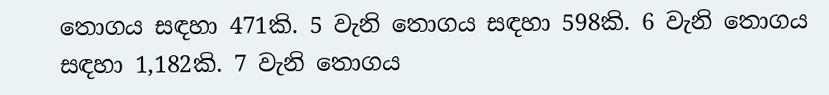තොගය සඳහා 471කි. 5 වැනි තොගය සඳහා 598කි. 6 වැනි තොගය සඳහා 1,182කි. 7 වැනි තොගය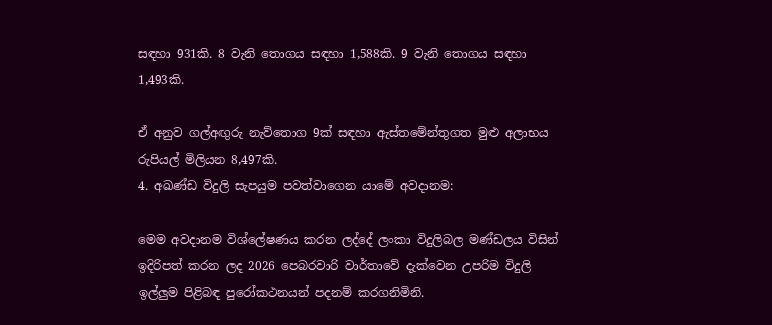සඳහා 931කි. 8 වැනි තොගය සඳහා 1,588කි. 9 වැනි තොගය සඳහා 1,493කි.

ඒ අනුව ගල්අඟුරු නැව්තොග 9ක් සඳහා ඇස්තමේන්තුගත මුළු අලාභය රුපියල් මිලියන 8,497කි.
4. අඛණ්ඩ විදුලි සැපයුම පවත්වාගෙන යාමේ අවදානම:

මෙම අවදානම විශ්ලේෂණය කරන ලද්දේ ලංකා විදුලිබල මණ්ඩලය විසින් ඉදිරිපත් කරන ලද 2026 පෙබරවාරි වාර්තාවේ දැක්වෙන උපරිම විදුලි ඉල්ලු‍ම පිළිබඳ පුරෝකථනයන් පදනම් කරගනිමිනි.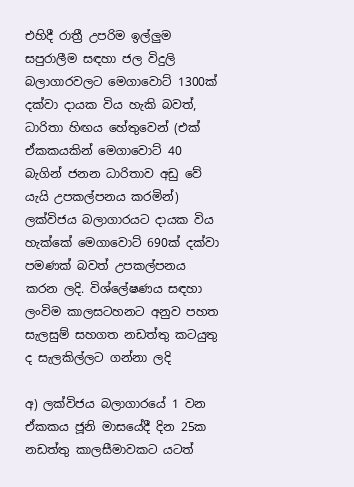එහිදී රාත්‍රී උපරිම ඉල්ලු‍ම සපුරාලීම සඳහා ජල විදුලි බලාගාරවලට මෙගාවොට් 1300ක් දක්වා දායක විය හැකි බවත්, ධාරිතා හිඟය හේතුවෙන් (එක් ඒකකයකින් මෙගාවොට් 40 බැගින් ජනන ධාරිතාව අඩු වේ යැයි උපකල්පනය කරමින්) ලක්විජය බලාගාරයට දායක විය හැක්කේ මෙගාවොට් 690ක් දක්වා පමණක් බවත් උපකල්පනය කරන ලදි. විශ්ලේෂණය සඳහා ලංවිම කාලසටහනට අනුව පහත සැලසුම් සහගත නඩත්තු කටයුතු ද සැලකිල්ලට ගන්නා ලදි

අ) ලක්විජය බලාගාරයේ 1 වන ඒකකය ජූනි මාසයේදී දින 25ක නඩත්තු කාලසීමාවකට යටත්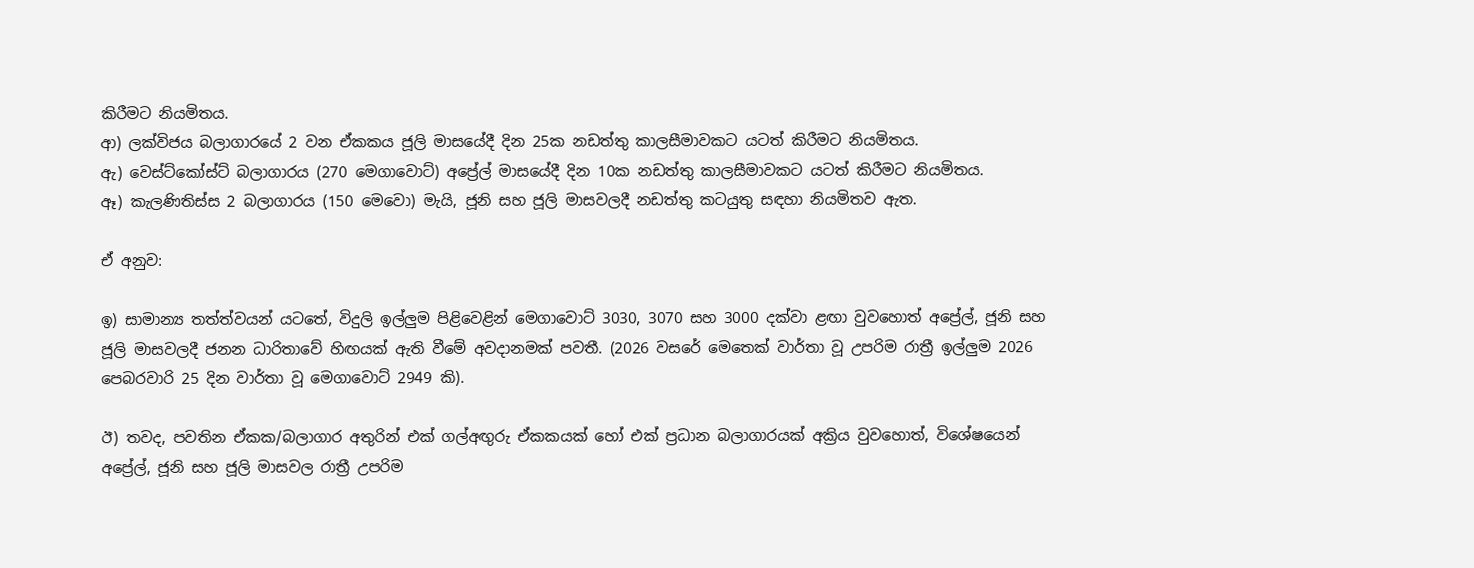කිරීමට නියමිතය.
ආ) ලක්විජය බලාගාරයේ 2 වන ඒකකය ජූලි මාසයේදී දින 25ක නඩත්තු කාලසීමාවකට යටත් කිරීමට නියමිතය.
ඇ) වෙස්ට්කෝස්ට් බලාගාරය (270 මෙගාවොට්) අප්‍රේල් මාසයේදී දින 10ක නඩත්තු කාලසීමාවකට යටත් කිරීමට නියමිතය.
ඈ) කැලණිතිස්ස 2 බලාගාරය (150 මෙවො) මැයි, ජූනි සහ ජූලි මාසවලදී නඩත්තු කටයුතු සඳහා නියමිතව ඇත.

ඒ අනුව:

ඉ) සාමාන්‍ය තත්ත්වයන් යටතේ, විදුලි ඉල්ලු‍ම පිළිවෙළින් මෙගාවොට් 3030, 3070 සහ 3000 දක්වා ළඟා වුවහොත් අප්‍රේල්, ජූනි සහ ජූලි මාසවලදී ජනන ධාරිතාවේ හිඟයක් ඇති වීමේ අවදානමක් පවතී. (2026 වසරේ මෙතෙක් වාර්තා වූ උපරිම රාත්‍රී ඉල්ලු‍ම 2026 පෙබරවාරි 25 දින වාර්තා වූ මෙගාවොට් 2949 කි).

ඊ) තවද, පවතින ඒකක/බලාගාර අතුරින් එක් ගල්අඟු‍රු ඒකකයක් හෝ එක් ප්‍රධාන බලාගාරයක් අක්‍රිය වුවහොත්, විශේෂයෙන් අප්‍රේල්, ජූනි සහ ජූලි මාසවල රාත්‍රී උපරිම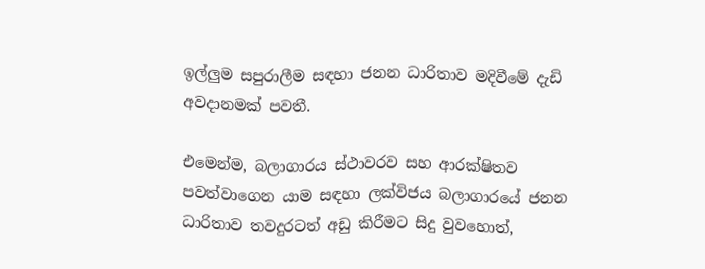ඉල්ලු‍ම සපුරාලීම සඳහා ජනන ධාරිතාව මදිවීමේ දැඩි අවදානමක් පවතී.

එමෙන්ම, බලාගාරය ස්ථාවරව සහ ආරක්ෂිතව පවත්වාගෙන යාම සඳහා ලක්විජය බලාගාරයේ ජනන ධාරිතාව තවදුරටත් අඩු කිරීමට සිදු වුවහොත්,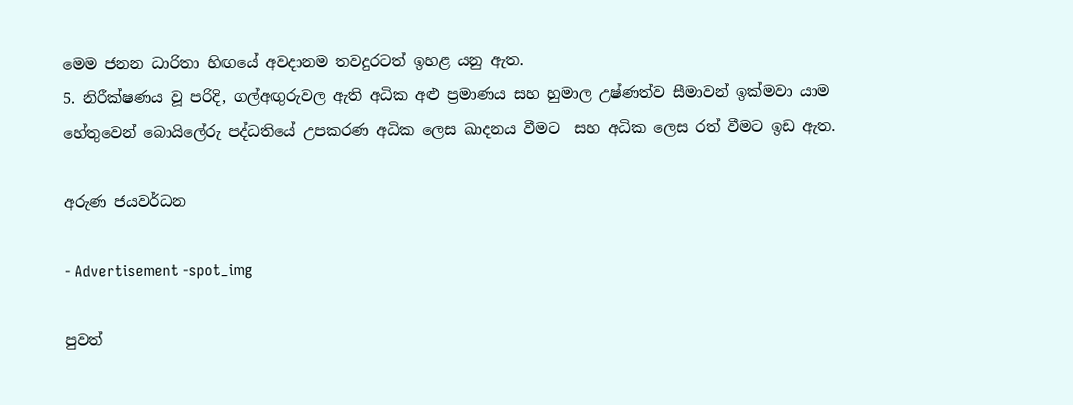මෙම ජනන ධාරිතා හිඟයේ අවදානම තවදුරටත් ඉහළ යනු ඇත.
5. නිරීක්ෂණය වූ පරිදි, ගල්අඟු‍රුවල ඇති අධික අළු ප්‍රමාණය සහ හුමාල උෂ්ණත්ව සීමාවන් ඉක්මවා යාම හේතුවෙන් බොයිලේරු පද්ධතියේ උපකරණ අධික ලෙස ඛාදනය වීමට  සහ අධික ලෙස රත් වීමට ඉඩ ඇත.

අරුණ ජයවර්ධන

- Advertisement -spot_img

පුවත්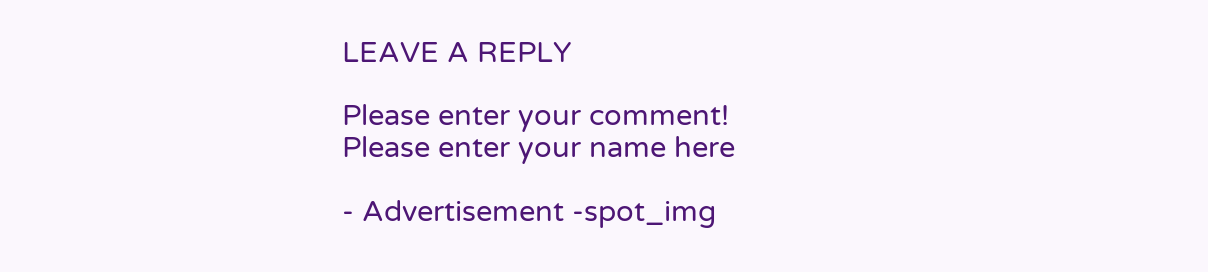LEAVE A REPLY

Please enter your comment!
Please enter your name here

- Advertisement -spot_img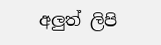අලුත් ලිපි